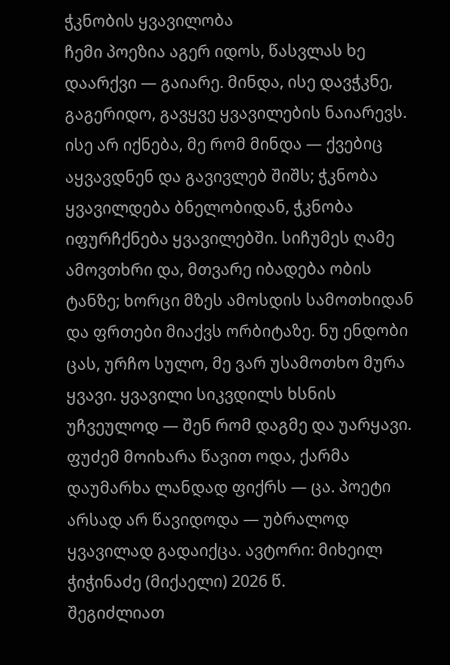ჭკნობის ყვავილობა
ჩემი პოეზია აგერ იდოს, წასვლას ხე დაარქვი — გაიარე. მინდა, ისე დავჭკნე, გაგერიდო, გავყვე ყვავილების ნაიარევს. ისე არ იქნება, მე რომ მინდა — ქვებიც აყვავდნენ და გავივლებ შიშს; ჭკნობა ყვავილდება ბნელობიდან, ჭკნობა იფურჩქნება ყვავილებში. სიჩუმეს ღამე ამოვთხრი და, მთვარე იბადება ობის ტანზე; ხორცი მზეს ამოსდის სამოთხიდან და ფრთები მიაქვს ორბიტაზე. ნუ ენდობი ცას, ურჩო სულო, მე ვარ უსამოთხო მურა ყვავი. ყვავილი სიკვდილს ხსნის უჩვეულოდ — შენ რომ დაგმე და უარყავი. ფუძემ მოიხარა წავით ოდა, ქარმა დაუმარხა ლანდად ფიქრს — ცა. პოეტი არსად არ წავიდოდა — უბრალოდ ყვავილად გადაიქცა. ავტორი: მიხეილ ჭიჭინაძე (მიქაელი) 2026 წ.
შეგიძლიათ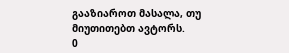გააზიაროთ მასალა, თუ მიუთითებთ ავტორს.
0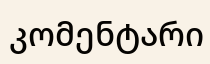კომენტარი